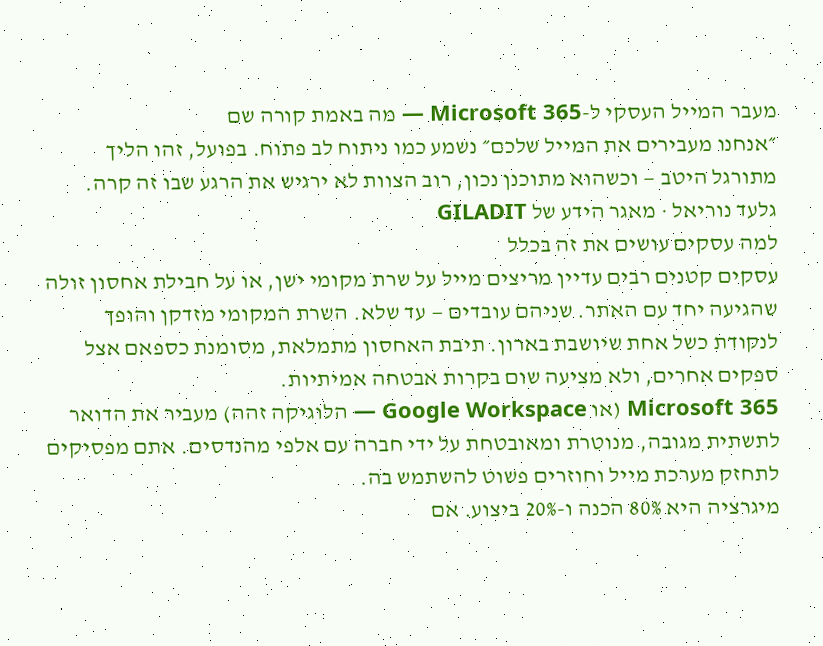מעבר המייל העסקי ל-Microsoft 365 — מה באמת קורה שם
״אנחנו מעבירים את המייל שלכם״ נשמע כמו ניתוח לב פתוח. בפועל, זהו הליך מתורגל היטב — וכשהוא מתוכנן נכון, רוב הצוות לא ירגיש את הרגע שבו זה קרה.
גלעד נוריאל · מאגר הידע של GILADIT
למה עסקים עושים את זה בכלל
עסקים קטנים רבים עדיין מריצים מייל על שרת מקומי ישן, או על חבילת אחסון זולה שהגיעה יחד עם האתר. שניהם עובדים — עד שלא. השרת המקומי מזדקן והופך לנקודת כשל אחת שיושבת בארון. תיבת האחסון מתמלאת, מסומנת כספאם אצל ספקים אחרים, ולא מציעה שום בקרות אבטחה אמיתיות.
Microsoft 365 (או Google Workspace — הלוגיקה זהה) מעביר את הדואר לתשתית מגובה, מנוטרת ומאובטחת על ידי חברה עם אלפי מהנדסים. אתם מפסיקים לתחזק מערכת מייל וחוזרים פשוט להשתמש בה.
מיגרציה היא 80% הכנה ו-20% ביצוע. אם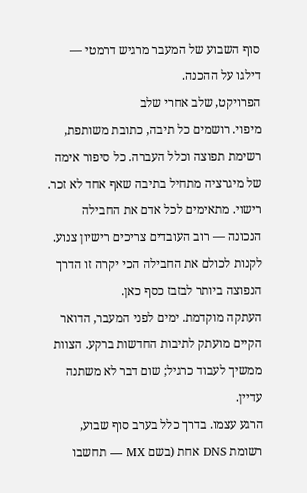סוף השבוע של המעבר מרגיש דרמטי — דילגו על ההכנה.
הפרויקט, שלב אחרי שלב
מיפוי. רושמים כל תיבה, כתובת משותפת, רשימת תפוצה וכלל העברה. כל סיפור אימה של מיגרציה מתחיל בתיבה שאף אחד לא זכר.
רישוי. מתאימים לכל אדם את החבילה הנכונה — רוב העובדים צריכים רישיון צנוע. לקנות לכולם את החבילה הכי יקרה זו הדרך הנפוצה ביותר לבזבז כסף כאן.
העתקה מוקדמת. ימים לפני המעבר, הדואר הקיים מועתק לתיבות החדשות ברקע. הצוות ממשיך לעבוד כרגיל; שום דבר לא משתנה עדיין.
הרגע עצמו. בדרך כלל בערב סוף שבוע, רשומת DNS אחת (בשם MX — תחשבו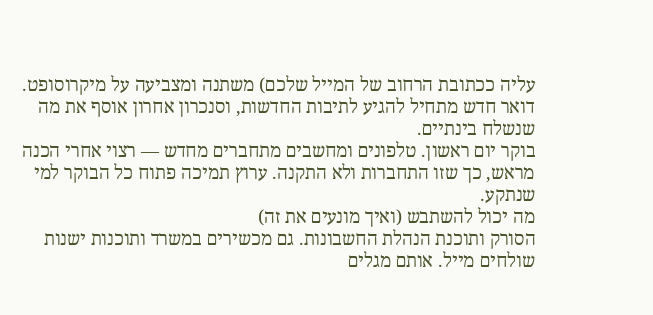עליה ככתובת הרחוב של המייל שלכם) משתנה ומצביעה על מיקרוסופט. דואר חדש מתחיל להגיע לתיבות החדשות, וסנכרון אחרון אוסף את מה שנשלח בינתיים.
בוקר יום ראשון. טלפונים ומחשבים מתחברים מחדש — רצוי אחרי הכנה מראש, כך שזו התחברות ולא התקנה. ערוץ תמיכה פתוח כל הבוקר למי שנתקע.
מה יכול להשתבש (ואיך מונעים את זה)
הסורק ותוכנת הנהלת החשבונות. גם מכשירים במשרד ותוכנות ישנות שולחים מייל. אותם מגלים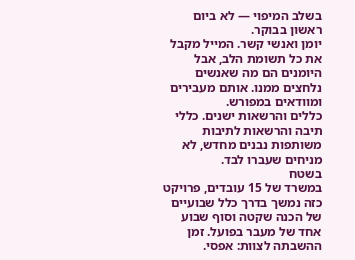בשלב המיפוי — לא ביום ראשון בבוקר.
יומן ואנשי קשר. המייל מקבל את כל תשומת הלב, אבל היומנים הם מה שאנשים נלחצים ממנו. אותם מעבירים ומוודאים במפורש.
כללים והרשאות ישנים. כללי תיבה והרשאות לתיבות משותפות נבנים מחדש, לא מניחים שעברו לבד.
בשטח
במשרד של 15 עובדים, פרויקט כזה נמשך בדרך כלל שבועיים של הכנה שקטה וסוף שבוע אחד של מעבר בפועל. זמן ההשבתה לצוות: אפסי.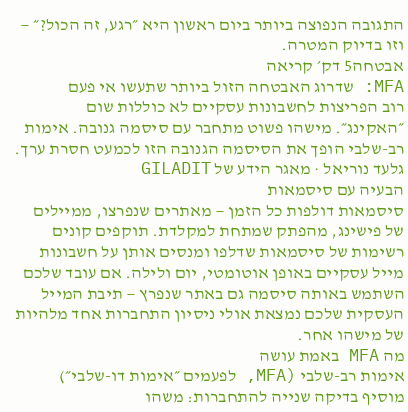התגובה הנפוצה ביותר ביום ראשון היא ״רגע, זה הכול?״ — וזו בדיוק המטרה.
אבטחה5 דק׳ קריאה
MFA: שדרוג האבטחה הזול ביותר שתעשו אי פעם
רוב הפריצות לחשבונות עסקיים לא כוללות שום ״האקינג״. מישהו פשוט מתחבר עם סיסמה גנובה. אימות רב-שלבי הופך את הסיסמה הגנובה הזו לכמעט חסרת ערך.
גלעד נוריאל · מאגר הידע של GILADIT
הבעיה עם סיסמאות
סיסמאות דולפות כל הזמן — מאתרים שנפרצו, ממיילים של פישינג, מהפתק שמתחת למקלדת. תוקפים קונים רשימות של סיסמאות שדלפו ומנסים אותן על חשבונות מייל עסקיים באופן אוטומטי, יום ולילה. אם עובד שלכם השתמש באותה סיסמה גם באתר שנפרץ — תיבת המייל העסקית שלכם נמצאת אולי ניסיון התחברות אחד מלהיות של מישהו אחר.
מה MFA באמת עושה
אימות רב-שלבי (MFA, לפעמים ״אימות דו-שלבי״) מוסיף בדיקה שנייה להתחברות: משהו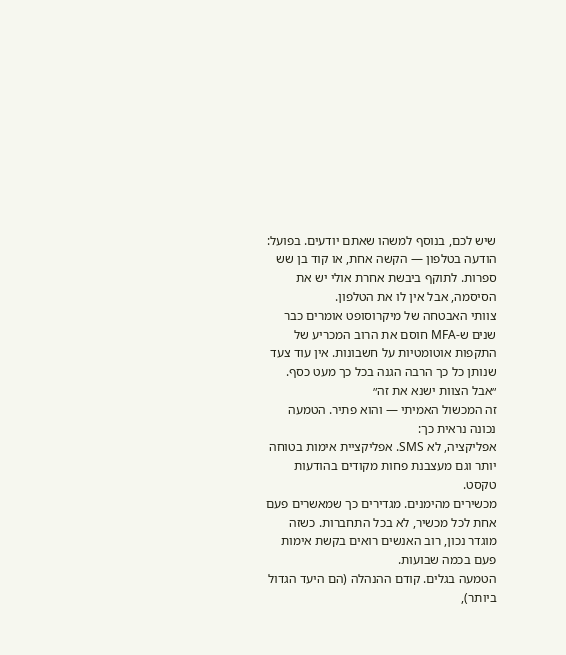שיש לכם, בנוסף למשהו שאתם יודעים. בפועל: הודעה בטלפון — הקשה אחת, או קוד בן שש ספרות. לתוקף ביבשת אחרת אולי יש את הסיסמה, אבל אין לו את הטלפון.
צוותי האבטחה של מיקרוסופט אומרים כבר שנים ש-MFA חוסם את הרוב המכריע של התקפות אוטומטיות על חשבונות. אין עוד צעד שנותן כל כך הרבה הגנה בכל כך מעט כסף.
״אבל הצוות ישנא את זה״
זה המכשול האמיתי — והוא פתיר. הטמעה נכונה נראית כך:
אפליקציה, לא SMS. אפליקציית אימות בטוחה יותר וגם מעצבנת פחות מקודים בהודעות טקסט.
מכשירים מהימנים. מגדירים כך שמאשרים פעם אחת לכל מכשיר, לא בכל התחברות. כשזה מוגדר נכון, רוב האנשים רואים בקשת אימות פעם בכמה שבועות.
הטמעה בגלים. קודם ההנהלה (הם היעד הגדול ביותר),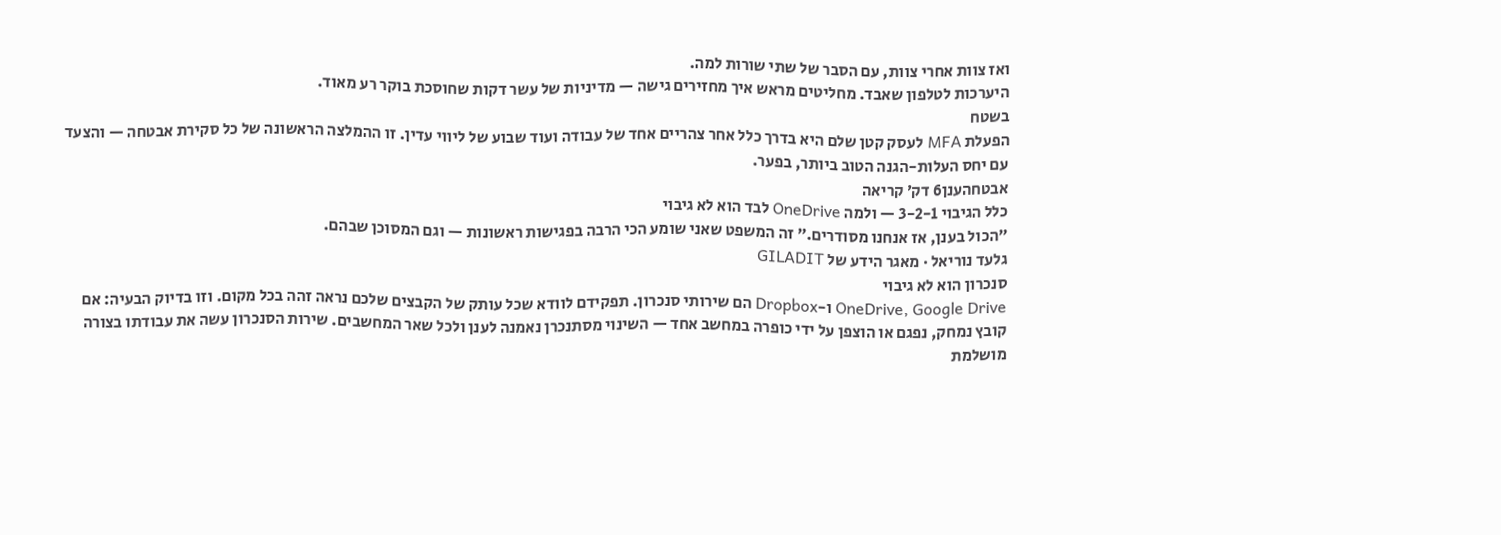ואז צוות אחרי צוות, עם הסבר של שתי שורות למה.
היערכות לטלפון שאבד. מחליטים מראש איך מחזירים גישה — מדיניות של עשר דקות שחוסכת בוקר רע מאוד.
בשטח
הפעלת MFA לעסק קטן שלם היא בדרך כלל אחר צהריים אחד של עבודה ועוד שבוע של ליווי עדין. זו ההמלצה הראשונה של כל סקירת אבטחה — והצעד עם יחס העלות-הגנה הטוב ביותר, בפער.
אבטחהענן6 דק׳ קריאה
כלל הגיבוי 3-2-1 — ולמה OneDrive לבד הוא לא גיבוי
״הכול בענן, אז אנחנו מסודרים.״ זה המשפט שאני שומע הכי הרבה בפגישות ראשונות — וגם המסוכן שבהם.
גלעד נוריאל · מאגר הידע של GILADIT
סנכרון הוא לא גיבוי
OneDrive, Google Drive ו-Dropbox הם שירותי סנכרון. תפקידם לוודא שכל עותק של הקבצים שלכם נראה זהה בכל מקום. וזו בדיוק הבעיה: אם קובץ נמחק, נפגם או הוצפן על ידי כופרה במחשב אחד — השינוי מסתנכרן נאמנה לענן ולכל שאר המחשבים. שירות הסנכרון עשה את עבודתו בצורה מושלמת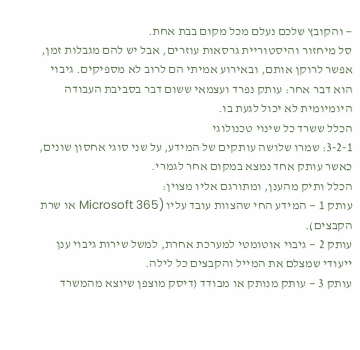— והקובץ שלכם נעלם מכל מקום בבת אחת.
סל מיחזור והיסטוריית גרסאות עוזרים, אבל יש להם מגבלות זמן, אפשר לרוקן אותם, ובאירוע אמיתי הם לרוב לא מספיקים. גיבוי הוא דבר אחר: עותק נפרד ועצמאי ששום דבר בסביבת העבודה היומיומית לא יכול לגעת בו.
הכלל ששרד כל שינוי טכנולוגי
3-2-1: שמרו שלושה עותקים של המידע, על שני סוגי אחסון שונים, כאשר עותק אחד נמצא במקום אחר לגמרי.
הכלל ותיק מהענן, ומתורגם אליו מצוין:
עותק 1 — המידע החי שהצוות עובד עליו (Microsoft 365 או שרת הקבצים).
עותק 2 — גיבוי אוטומטי למערכת אחרת, למשל שירות גיבוי ענן ייעודי שמצלם את המייל והקבצים כל לילה.
עותק 3 — עותק מנותק או מבודד (דיסק מוצפן שיוצא מהמשרד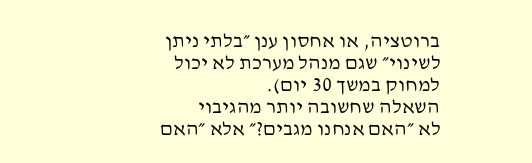ברוטציה, או אחסון ענן ״בלתי ניתן לשינוי״ שגם מנהל מערכת לא יכול למחוק במשך 30 יום).
השאלה שחשובה יותר מהגיבוי
לא ״האם אנחנו מגבים?״ אלא ״האם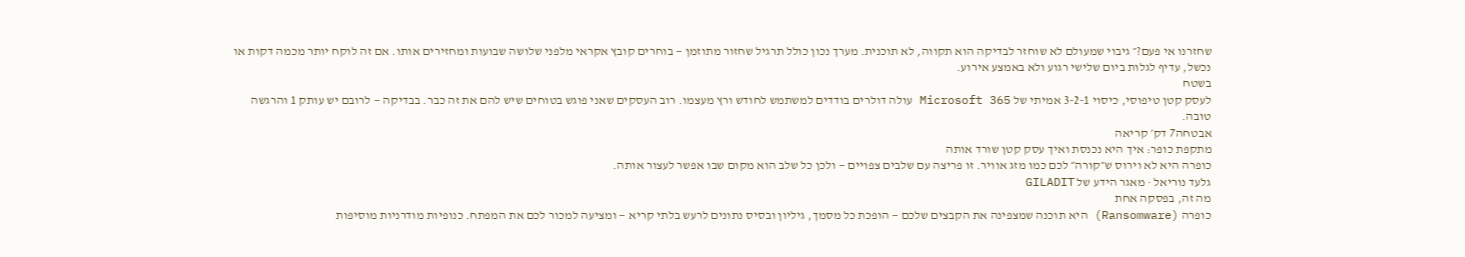שחזרנו אי פעם?״ גיבוי שמעולם לא שוחזר לבדיקה הוא תקווה, לא תוכנית. מערך נכון כולל תרגיל שחזור מתוזמן — בוחרים קובץ אקראי מלפני שלושה שבועות ומחזירים אותו. אם זה לוקח יותר מכמה דקות או נכשל, עדיף לגלות ביום שלישי רגוע ולא באמצע אירוע.
בשטח
לעסק קטן טיפוסי, כיסוי 3-2-1 אמיתי של Microsoft 365 עולה דולרים בודדים למשתמש לחודש ורץ מעצמו. רוב העסקים שאני פוגש בטוחים שיש להם את זה כבר. בבדיקה — לרובם יש עותק 1 והרגשה טובה.
אבטחה7 דק׳ קריאה
מתקפת כופר: איך היא נכנסת ואיך עסק קטן שורד אותה
כופרה היא לא וירוס ש״קורה״ לכם כמו מזג אוויר. זו פריצה עם שלבים צפויים — ולכן כל שלב הוא מקום שבו אפשר לעצור אותה.
גלעד נוריאל · מאגר הידע של GILADIT
מה זה, בפסקה אחת
כופרה (Ransomware) היא תוכנה שמצפינה את הקבצים שלכם — הופכת כל מסמך, גיליון ובסיס נתונים לרעש בלתי קריא — ומציעה למכור לכם את המפתח. כנופיות מודרניות מוסיפות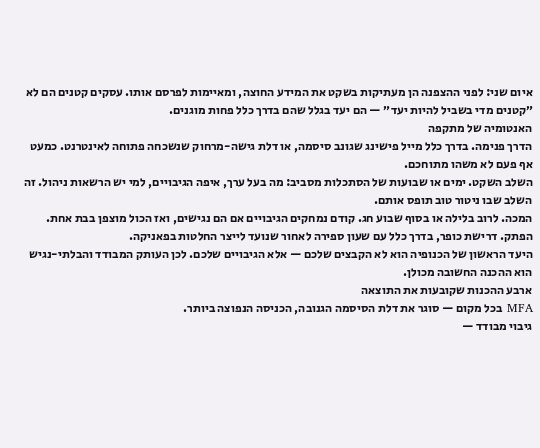איום שני: לפני ההצפנה הן מעתיקות בשקט את המידע החוצה, ומאיימות לפרסם אותו. עסקים קטנים הם לא ״קטנים מדי בשביל להיות יעד״ — הם יעד בגלל שהם בדרך כלל פחות מוגנים.
האנטומיה של מתקפה
הדרך פנימה. בדרך כלל מייל פישינג שגונב סיסמה, או דלת גישה-מרחוק שנשכחה פתוחה לאינטרנט. כמעט אף פעם לא משהו מתוחכם.
השלב השקט. ימים או שבועות של הסתכלות מסביב: מה בעל ערך, איפה הגיבויים, למי יש הרשאות ניהול. זה השלב שבו ניטור טוב תופס אותם.
המכה. לרוב בלילה או בסוף שבוע חג. קודם נמחקים הגיבויים אם הם נגישים, ואז הכול מוצפן בבת אחת.
הפתק. דרישת כופר, בדרך כלל עם שעון ספירה לאחור שנועד לייצר החלטות בפאניקה.
היעד הראשון של הכנופיה הוא לא הקבצים שלכם — אלא הגיבויים שלכם. לכן העותק המבודד והבלתי-נגיש הוא ההכנה החשובה מכולן.
ארבע ההכנות שקובעות את התוצאה
MFA בכל מקום — סוגר את דלת הסיסמה הגנובה, הכניסה הנפוצה ביותר.
גיבוי מבודד —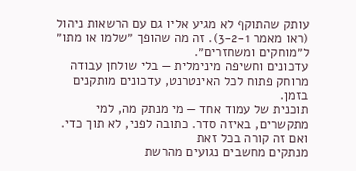עותק שהתוקף לא מגיע אליו גם עם הרשאות ניהול (ראו מאמר 3-2-1). זה מה שהופך ״שלמו או מתו״ ל״מוחקים ומשחזרים״.
עדכונים וחשיפה מינימלית — בלי שולחן עבודה מרוחק פתוח לכל האינטרנט, עדכונים מותקנים בזמן.
תוכנית של עמוד אחד — מי מנתק מה, למי מתקשרים, באיזה סדר. כתובה לפני, לא תוך כדי.
ואם זה קורה בכל זאת
מנתקים מחשבים נגועים מהרשת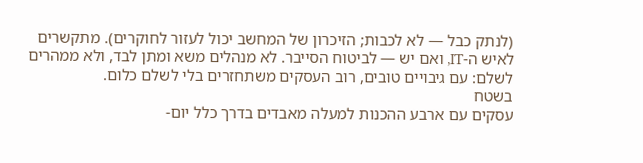(לנתק כבל — לא לכבות; הזיכרון של המחשב יכול לעזור לחוקרים). מתקשרים לאיש ה-IT, ואם יש — לביטוח הסייבר. לא מנהלים משא ומתן לבד, ולא ממהרים לשלם: עם גיבויים טובים, רוב העסקים משתחזרים בלי לשלם כלום.
בשטח
עסקים עם ארבע ההכנות למעלה מאבדים בדרך כלל יום-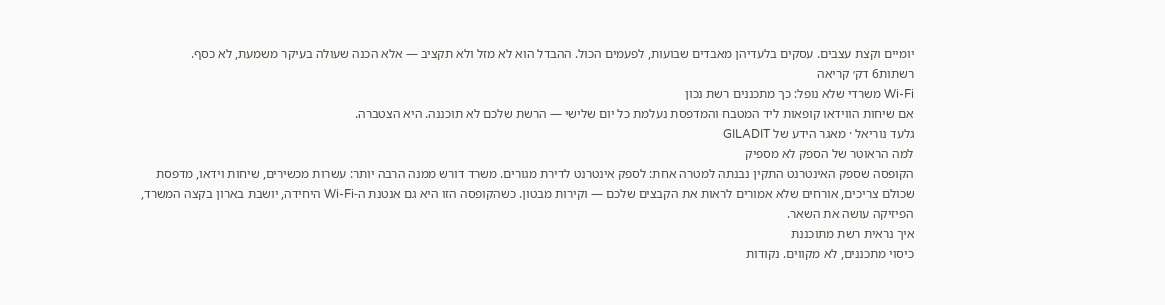יומיים וקצת עצבים. עסקים בלעדיהן מאבדים שבועות, לפעמים הכול. ההבדל הוא לא מזל ולא תקציב — אלא הכנה שעולה בעיקר משמעת, לא כסף.
רשתות6 דק׳ קריאה
Wi-Fi משרדי שלא נופל: כך מתכננים רשת נכון
אם שיחות הווידאו קופאות ליד המטבח והמדפסת נעלמת כל יום שלישי — הרשת שלכם לא תוכננה. היא הצטברה.
גלעד נוריאל · מאגר הידע של GILADIT
למה הראוטר של הספק לא מספיק
הקופסה שספק האינטרנט התקין נבנתה למטרה אחת: לספק אינטרנט לדירת מגורים. משרד דורש ממנה הרבה יותר: עשרות מכשירים, שיחות וידאו, מדפסת שכולם צריכים, אורחים שלא אמורים לראות את הקבצים שלכם — וקירות מבטון. כשהקופסה הזו היא גם אנטנת ה-Wi-Fi היחידה, יושבת בארון בקצה המשרד, הפיזיקה עושה את השאר.
איך נראית רשת מתוכננת
כיסוי מתכננים, לא מקווים. נקודות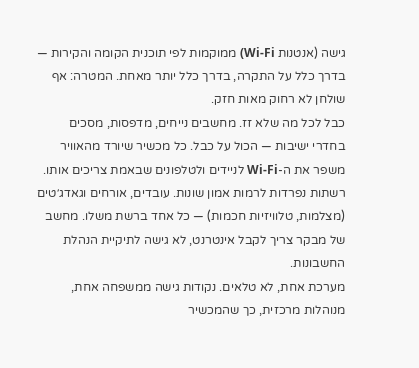גישה (אנטנות Wi-Fi) ממוקמות לפי תוכנית הקומה והקירות — בדרך כלל על התקרה, בדרך כלל יותר מאחת. המטרה: אף שולחן לא רחוק מאות חזק.
כבל לכל מה שלא זז. מחשבים נייחים, מדפסות, מסכים בחדרי ישיבות — הכול על כבל. כל מכשיר שיורד מהאוויר משפר את ה-Wi-Fi לניידים ולטלפונים שבאמת צריכים אותו.
רשתות נפרדות לרמות אמון שונות. עובדים, אורחים וגאדג׳טים (מצלמות, טלוויזיות חכמות) — כל אחד ברשת משלו. מחשב של מבקר צריך לקבל אינטרנט, לא גישה לתיקיית הנהלת החשבונות.
מערכת אחת, לא טלאים. נקודות גישה ממשפחה אחת, מנוהלות מרכזית, כך שהמכשיר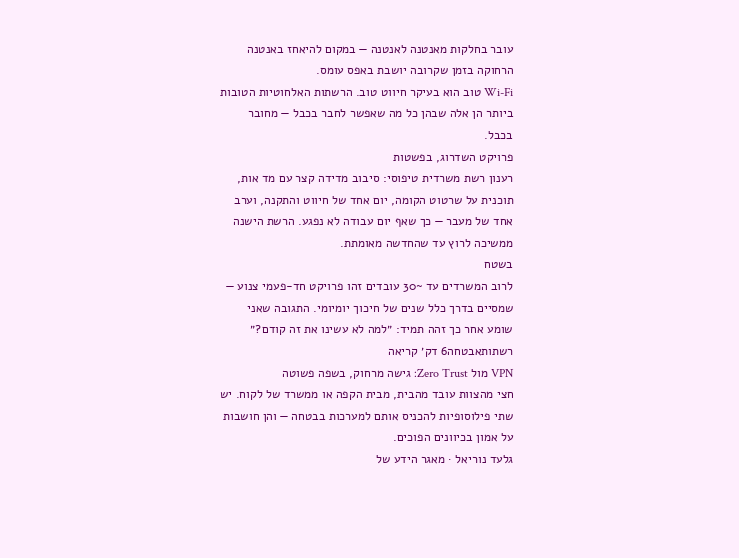עובר בחלקות מאנטנה לאנטנה — במקום להיאחז באנטנה הרחוקה בזמן שקרובה יושבת באפס עומס.
Wi-Fi טוב הוא בעיקר חיווט טוב. הרשתות האלחוטיות הטובות ביותר הן אלה שבהן כל מה שאפשר לחבר בכבל — מחובר בכבל.
פרויקט השדרוג, בפשטות
רענון רשת משרדית טיפוסי: סיבוב מדידה קצר עם מד אות, תוכנית על שרטוט הקומה, יום אחד של חיווט והתקנה, וערב אחד של מעבר — כך שאף יום עבודה לא נפגע. הרשת הישנה ממשיכה לרוץ עד שהחדשה מאומתת.
בשטח
לרוב המשרדים עד ~30 עובדים זהו פרויקט חד-פעמי צנוע — שמסיים בדרך כלל שנים של חיכוך יומיומי. התגובה שאני שומע אחר כך זהה תמיד: ״למה לא עשינו את זה קודם?״
רשתותאבטחה6 דק׳ קריאה
VPN מול Zero Trust: גישה מרחוק, בשפה פשוטה
חצי מהצוות עובד מהבית, מבית הקפה או ממשרד של לקוח. יש שתי פילוסופיות להכניס אותם למערכות בבטחה — והן חושבות על אמון בכיוונים הפוכים.
גלעד נוריאל · מאגר הידע של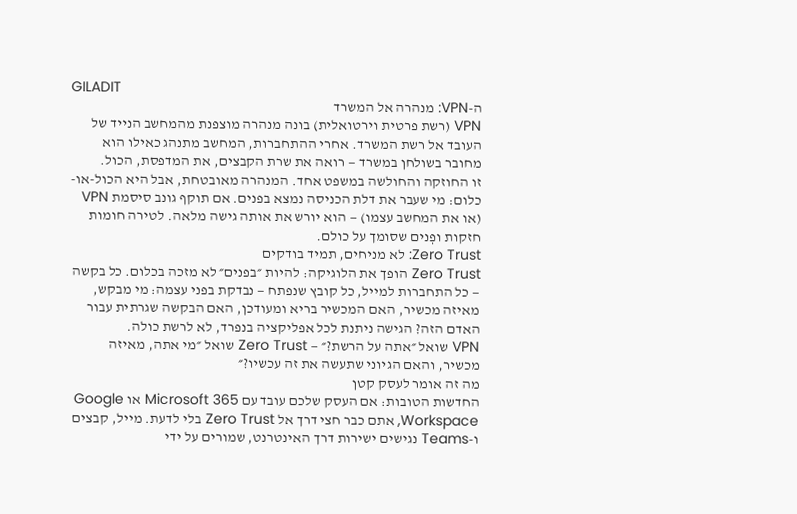GILADIT
ה-VPN: מנהרה אל המשרד
VPN (רשת פרטית וירטואלית) בונה מנהרה מוצפנת מהמחשב הנייד של העובד אל רשת המשרד. אחרי ההתחברות, המחשב מתנהג כאילו הוא מחובר בשולחן במשרד — רואה את שרת הקבצים, את המדפסת, הכול.
זו החוזקה והחולשה במשפט אחד. המנהרה מאובטחת, אבל היא הכול-או-כלום: מי שעבר את דלת הכניסה נמצא בפנים. אם תוקף גונב סיסמת VPN (או את המחשב עצמו) — הוא יורש את אותה גישה מלאה. לטירה חומות חזקות ופְנים שסומך על כולם.
Zero Trust: לא מניחים, תמיד בודקים
Zero Trust הופך את הלוגיקה: להיות ״בפנים״ לא מזכה בכלום. כל בקשה — כל התחברות למייל, כל קובץ שנפתח — נבדקת בפני עצמה: מי מבקש, מאיזה מכשיר, האם המכשיר בריא ומעודכן, האם הבקשה שגרתית עבור האדם הזה? הגישה ניתנת לכל אפליקציה בנפרד, לא לרשת כולה.
VPN שואל ״אתה על הרשת?״ — Zero Trust שואל ״מי אתה, מאיזה מכשיר, והאם הגיוני שתעשה את זה עכשיו?״
מה זה אומר לעסק קטן
החדשות הטובות: אם העסק שלכם עובד עם Microsoft 365 או Google Workspace, אתם כבר חצי דרך אל Zero Trust בלי לדעת. מייל, קבצים ו-Teams נגישים ישירות דרך האינטרנט, שמורים על ידי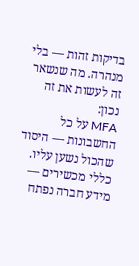בדיקות זהות — בלי מנהרה. מה שנשאר זה לעשות את זה נכון:
MFA על כל החשבונות — היסוד שהכול נשען עליו.
כללי מכשירים — מידע חברה נפתח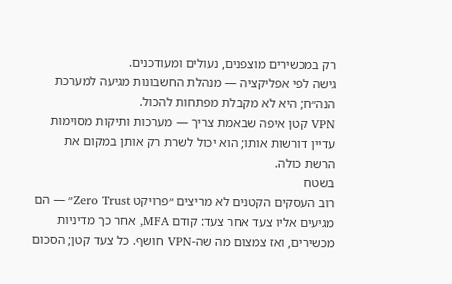רק במכשירים מוצפנים, נעולים ומעודכנים.
גישה לפי אפליקציה — מנהלת החשבונות מגיעה למערכת הנה״ח; היא לא מקבלת מפתחות להכול.
VPN קטן איפה שבאמת צריך — מערכות ותיקות מסוימות עדיין דורשות אותו; הוא יכול לשרת רק אותן במקום את הרשת כולה.
בשטח
רוב העסקים הקטנים לא מריצים ״פרויקט Zero Trust״ — הם מגיעים אליו צעד אחר צעד: קודם MFA, אחר כך מדיניות מכשירים, ואז צמצום מה שה-VPN חושף. כל צעד קטן; הסכום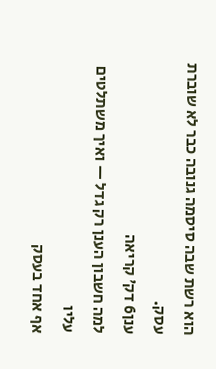הוא רשת שבה סיסמה גנובה כבר לא שוברת עסק.
ענן6 דק׳ קריאה
למה חשבון הענן רק גדל — ואיך משתלטים עליו
אף אחד בעסק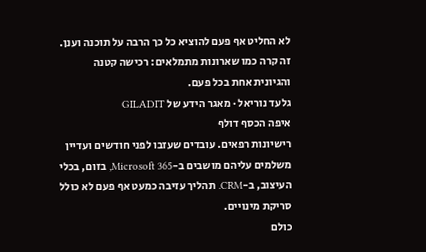לא החליט אף פעם להוציא כל כך הרבה על תוכנה וענן. זה קרה כמו שארונות מתמלאים: רכישה קטנה והגיונית אחת בכל פעם.
גלעד נוריאל · מאגר הידע של GILADIT
איפה הכסף דולף
רישיונות רפאים. עובדים שעזבו לפני חודשים ועדיין משלמים עליהם מושבים ב-Microsoft 365, בזום, בכלי העיצוב, ב-CRM. תהליך עזיבה כמעט אף פעם לא כולל סריקת מינויים.
כולם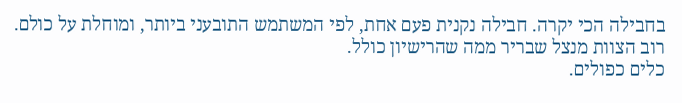בחבילה הכי יקרה. חבילה נקנית פעם אחת, לפי המשתמש התובעני ביותר, ומוחלת על כולם. רוב הצוות מנצל שבריר ממה שהרישיון כולל.
כלים כפולים.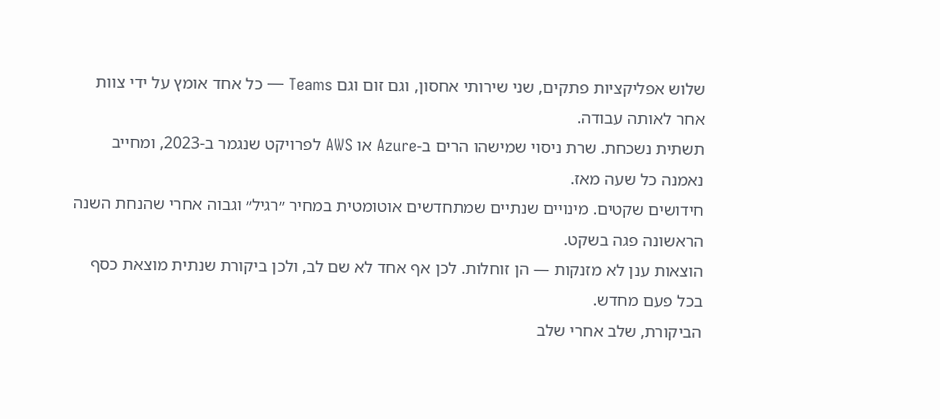שלוש אפליקציות פתקים, שני שירותי אחסון, וגם זום וגם Teams — כל אחד אומץ על ידי צוות אחר לאותה עבודה.
תשתית נשכחת. שרת ניסוי שמישהו הרים ב-Azure או AWS לפרויקט שנגמר ב-2023, ומחייב נאמנה כל שעה מאז.
חידושים שקטים. מינויים שנתיים שמתחדשים אוטומטית במחיר ״רגיל״ וגבוה אחרי שהנחת השנה הראשונה פגה בשקט.
הוצאות ענן לא מזנקות — הן זוחלות. לכן אף אחד לא שם לב, ולכן ביקורת שנתית מוצאת כסף בכל פעם מחדש.
הביקורת, שלב אחרי שלב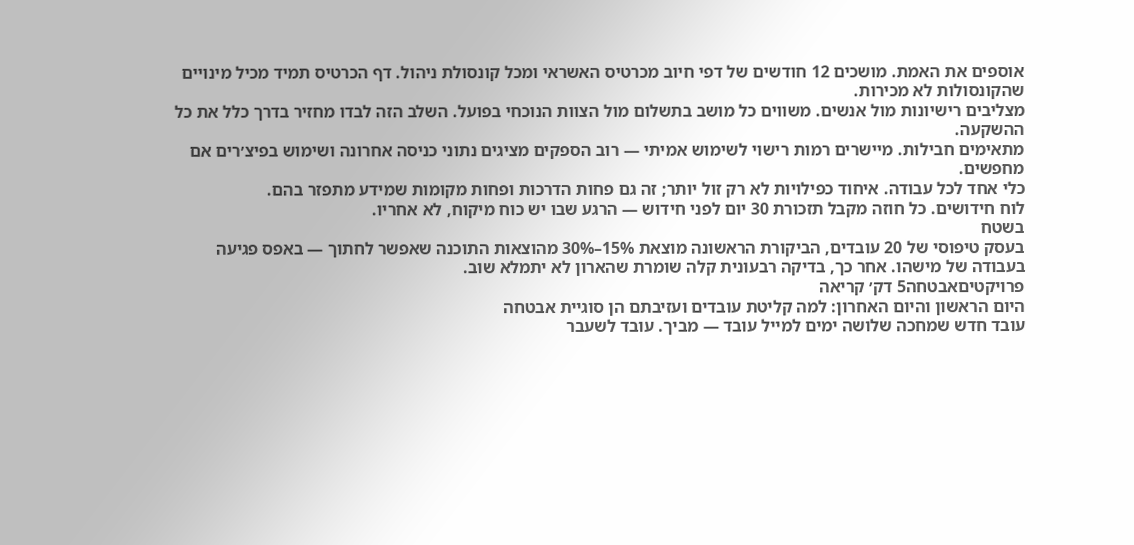אוספים את האמת. מושכים 12 חודשים של דפי חיוב מכרטיס האשראי ומכל קונסולת ניהול. דף הכרטיס תמיד מכיל מינויים שהקונסולות לא מכירות.
מצליבים רישיונות מול אנשים. משווים כל מושב בתשלום מול הצוות הנוכחי בפועל. השלב הזה לבדו מחזיר בדרך כלל את כל ההשקעה.
מתאימים חבילות. מיישרים רמות רישוי לשימוש אמיתי — רוב הספקים מציגים נתוני כניסה אחרונה ושימוש בפיצ׳רים אם מחפשים.
כלי אחד לכל עבודה. איחוד כפילויות לא רק זול יותר; זה גם פחות הדרכות ופחות מקומות שמידע מתפזר בהם.
לוח חידושים. כל חוזה מקבל תזכורת 30 יום לפני חידוש — הרגע שבו יש כוח מיקוח, לא אחריו.
בשטח
בעסק טיפוסי של 20 עובדים, הביקורת הראשונה מוצאת 15%–30% מהוצאות התוכנה שאפשר לחתוך — באפס פגיעה בעבודה של מישהו. אחר כך, בדיקה רבעונית קלה שומרת שהארון לא יתמלא שוב.
פרויקטיםאבטחה5 דק׳ קריאה
היום הראשון והיום האחרון: למה קליטת עובדים ועזיבתם הן סוגיית אבטחה
עובד חדש שמחכה שלושה ימים למייל עובד — מביך. עובד לשעבר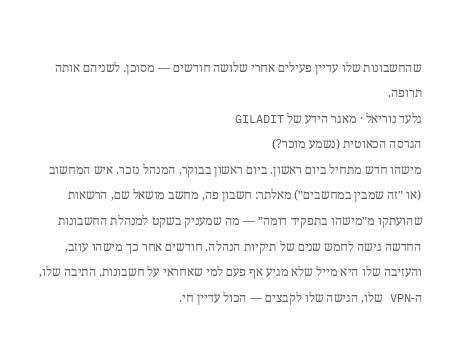שהחשבונות שלו עדיין פעילים אחרי שלושה חודשים — מסוכן. לשניהם אותה תרופה.
גלעד נוריאל · מאגר הידע של GILADIT
הגרסה הכאוטית (נשמע מוכר?)
מישהו חדש מתחיל ביום ראשון. ביום ראשון בבוקר, המנהל נזכר. איש המחשוב (או ״זה שמבין במחשבים״) מאלתר: חשבון פה, מחשב מושאל שם, הרשאות שהועתקו מ״מישהו בתפקיד דומה״ — מה שמעניק בשקט למנהלת החשבונות החדשה גישה לחמש שנים של תיקיות הנהלה. חודשים אחר כך מישהו עוזב, והעזיבה שלו היא מייל שלא מגיע אף פעם למי שאחראי על חשבונות. התיבה שלו, ה-VPN שלו, הגישה שלו לקבצים — הכול עדיין חי.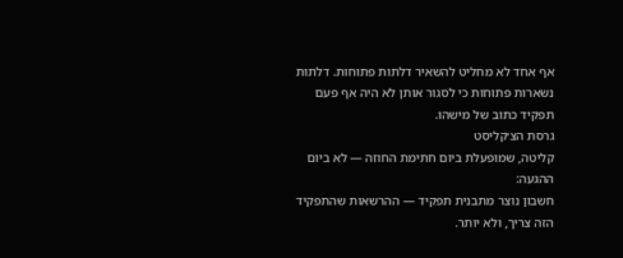אף אחד לא מחליט להשאיר דלתות פתוחות. דלתות נשארות פתוחות כי לסגור אותן לא היה אף פעם תפקיד כתוב של מישהו.
גרסת הצ׳קליסט
קליטה, שמופעלת ביום חתימת החוזה — לא ביום ההגעה:
חשבון נוצר מתבנית תפקיד — ההרשאות שהתפקיד הזה צריך, ולא יותר.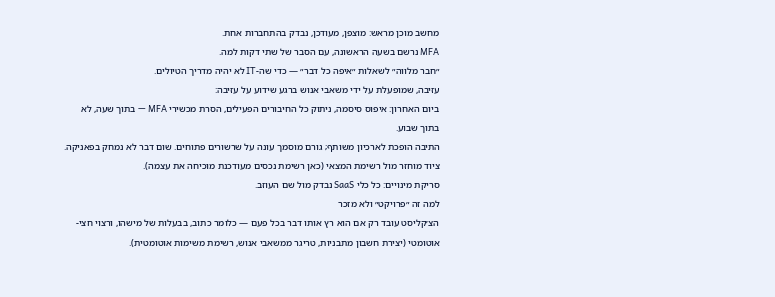מחשב מוכן מראש: מוצפן, מעודכן, נבדק בהתחברות אחת.
MFA נרשם בשעה הראשונה, עם הסבר של שתי דקות למה.
״חבר מלווה״ לשאלות ״איפה כל דבר״ — כדי שה-IT לא יהיה מדריך הטיולים.
עזיבה, שמופעלת על ידי משאבי אנוש ברגע שידוע על עזיבה:
ביום האחרון: איפוס סיסמה, ניתוק כל החיבורים הפעילים, הסרת מכשירי MFA — בתוך שעה, לא בתוך שבוע.
התיבה הופכת לארכיון משותף; גורם מוסמך עונה על שרשורים פתוחים. שום דבר לא נמחק בפאניקה.
ציוד מוחזר מול רשימת המצאי (כאן רשימת נכסים מעודכנת מוכיחה את עצמה).
סריקת מינויים: כל כלי SaaS נבדק מול שם העוזב.
למה זה ״פרויקט״ ולא מזכר
הצ׳קליסט עובד רק אם הוא רץ אותו דבר בכל פעם — כלומר כתוב, בבעלות של מישהו, ורצוי חצי-אוטומטי (יצירת חשבון מתבניות, טריגר ממשאבי אנוש, רשימת משימות אוטומטית).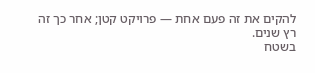להקים את זה פעם אחת — פרויקט קטן; אחר כך זה רץ שנים.
בשטח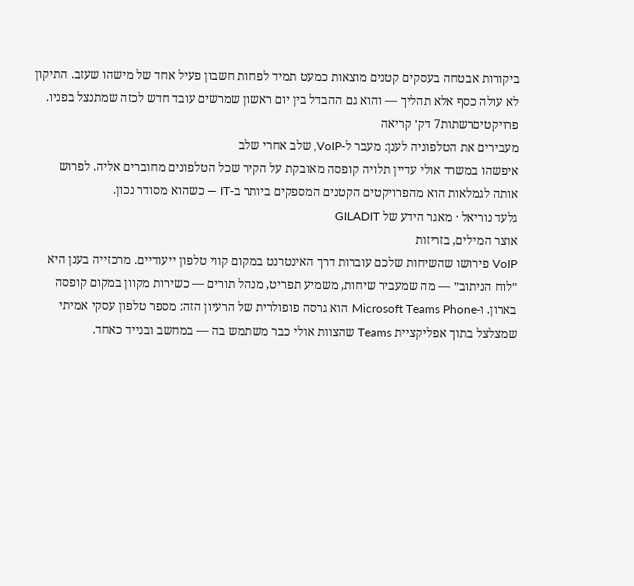ביקורות אבטחה בעסקים קטנים מוצאות כמעט תמיד לפחות חשבון פעיל אחד של מישהו שעזב. התיקון לא עולה כסף אלא תהליך — והוא גם ההבדל בין יום ראשון שמרשים עובד חדש לכזה שמתנצל בפניו.
פרויקטיםרשתות7 דק׳ קריאה
מעבירים את הטלפוניה לענן: מעבר ל-VoIP, שלב אחרי שלב
איפשהו במשרד אולי עדיין תלויה קופסה מאובקת על הקיר שכל הטלפונים מחוברים אליה. לפרוש אותה לגמלאות הוא מהפרויקטים הקטנים המספקים ביותר ב-IT — כשהוא מסודר נכון.
גלעד נוריאל · מאגר הידע של GILADIT
אוצר המילים, בזריזות
VoIP פירושו שהשיחות שלכם עוברות דרך האינטרנט במקום קווי טלפון ייעודיים. מרכזייה בענן היא ״לוח הניתוב״ — מה שמעביר שיחות, משמיע תפריט, מנהל תורים — כשירות מקוון במקום קופסה בארון. ו-Microsoft Teams Phone הוא גרסה פופולרית של הרעיון הזה: מספר טלפון עסקי אמיתי שמצלצל בתוך אפליקציית Teams שהצוות אולי כבר משתמש בה — במחשב ובנייד כאחד.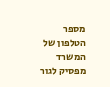מספר הטלפון של המשרד מפסיק לגור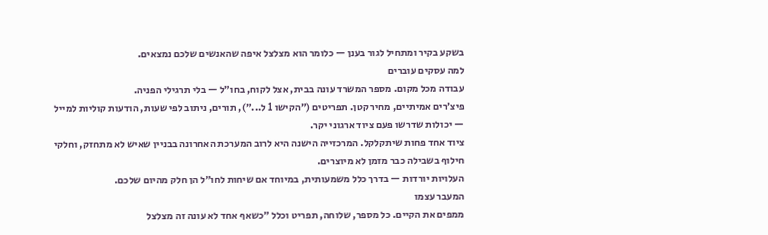בשקע בקיר ומתחיל לגור בענן — כלומר הוא מצלצל איפה שהאנשים שלכם נמצאים.
למה עסקים עוברים
עבודה מכל מקום. מספר המשרד עונה בבית, אצל לקוח, בחו״ל — בלי תרגילי הפניה.
פיצ׳רים אמיתיים, מחיר קטן. תפריטים (״הקישו 1 ל...״), תורים, ניתוב לפי שעות, הודעות קוליות למייל — יכולות שדרשו פעם ציוד ארגוני יקר.
ציוד אחד פחות שיתקלקל. המרכזייה הישנה היא לרוב המערכת האחרונה בבניין שאיש לא מתחזק, וחלקי חילוף בשבילה כבר מזמן לא מיוצרים.
העלויות יורדות — בדרך כלל משמעותית, במיוחד אם שיחות לחו״ל הן חלק מהיום שלכם.
המעבר עצמו
ממפים את הקיים. כל מספר, שלוחה, תפריט וכלל ״כשאף אחד לא עונה זה מצלצל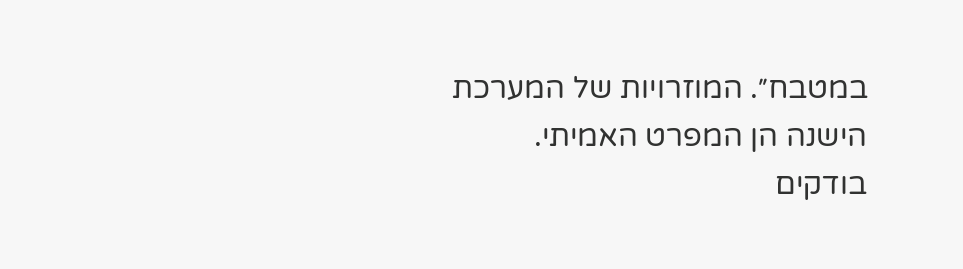במטבח״. המוזרויות של המערכת הישנה הן המפרט האמיתי.
בודקים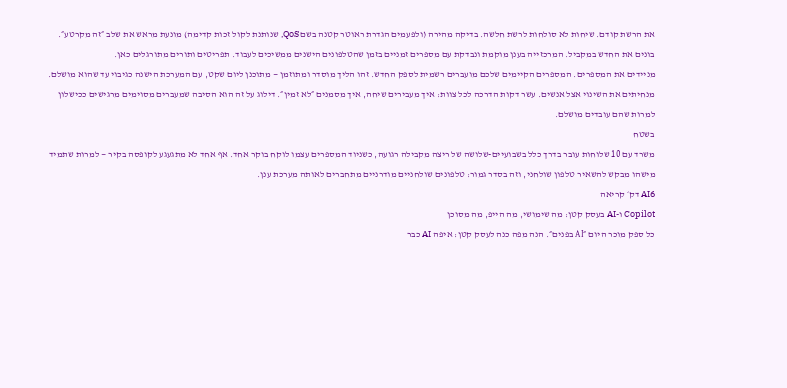את הרשת קודם. שיחות לא סולחות לרשת חלשה. בדיקה מהירה (ולפעמים הגדרת ראוטר קטנה בשם QoS, שנותנת לקול זכות קדימה) מונעת מראש את שלב ״זה מקרטע״.
בונים את החדש במקביל. המרכזייה בענן מוקמת ונבדקת עם מספרים זמניים בזמן שהטלפונים הישנים ממשיכים לעבוד. תפריטים ותורים מתורגלים כאן.
מניידים את המספרים. המספרים הקיימים שלכם מועברים רשמית לספק החדש. זהו הליך מוסדר ומתוזמן — מתוכנן ליום שקט, עם המערכת הישנה כגיבוי עד שהוא מושלם.
מנחיתים את השינוי אצל אנשים. עשר דקות הדרכה לכל צוות: איך מעבירים שיחה, איך מסמנים ״לא זמין״. דילוג על זה הוא הסיבה שמעברים מסוימים מרגישים ככישלון למרות שהם עובדים מושלם.
בשטח
משרד עם 10 שלוחות עובר בדרך כלל בשבועיים-שלושה של ריצה מקבילה רגועה, כשניוד המספרים עצמו לוקח בוקר אחד. אף אחד לא מתגעגע לקופסה בקיר — למרות שתמיד מישהו מבקש להשאיר טלפון שולחני, וזה בסדר גמור: טלפונים שולחניים מודרניים מתחברים לאותה מערכת ענן.
AI6 דק׳ קריאה
Copilot ו-AI בעסק קטן: מה שימושי, מה הייפ, מה מסוכן
כל ספק מוכר היום ״AI בפנים״. הנה מפה כנה לעסק קטן: איפה AI כבר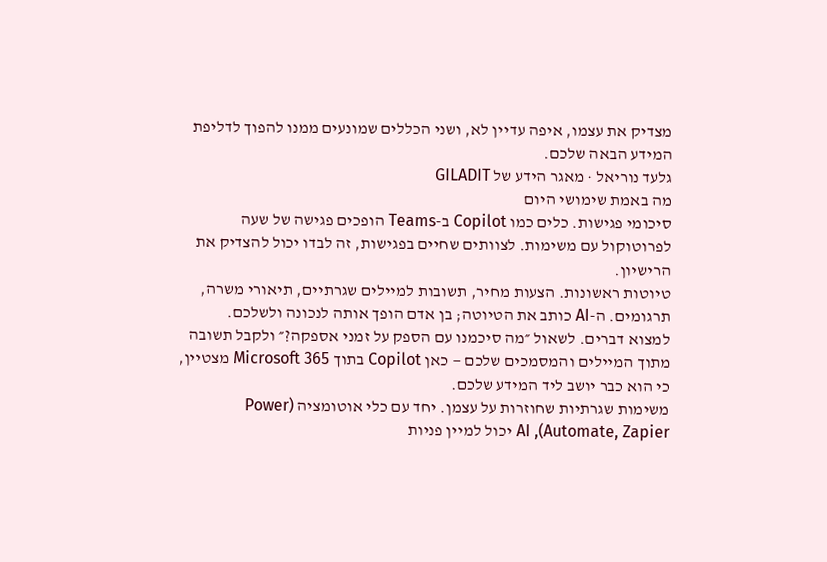מצדיק את עצמו, איפה עדיין לא, ושני הכללים שמונעים ממנו להפוך לדליפת המידע הבאה שלכם.
גלעד נוריאל · מאגר הידע של GILADIT
מה באמת שימושי היום
סיכומי פגישות. כלים כמו Copilot ב-Teams הופכים פגישה של שעה לפרוטוקול עם משימות. לצוותים שחיים בפגישות, זה לבדו יכול להצדיק את הרישיון.
טיוטות ראשונות. הצעות מחיר, תשובות למיילים שגרתיים, תיאורי משרה, תרגומים. ה-AI כותב את הטיוטה; בן אדם הופך אותה לנכונה ולשלכם.
למצוא דברים. לשאול ״מה סיכמנו עם הספק על זמני אספקה?״ ולקבל תשובה מתוך המיילים והמסמכים שלכם — כאן Copilot בתוך Microsoft 365 מצטיין, כי הוא כבר יושב ליד המידע שלכם.
משימות שגרתיות שחוזרות על עצמן. יחד עם כלי אוטומציה (Power Automate, Zapier), AI יכול למיין פניות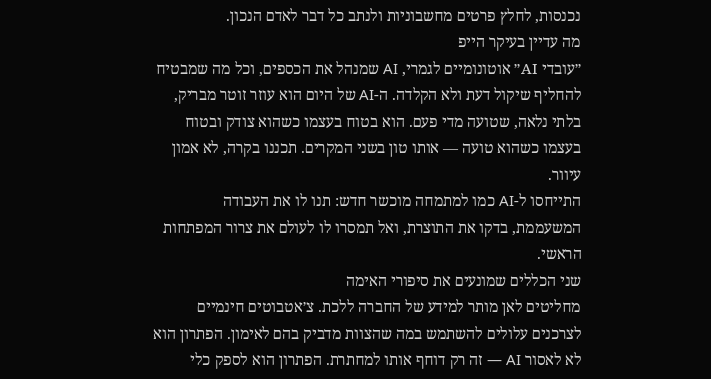נכנסות, לחלץ פרטים מחשבוניות ולנתב כל דבר לאדם הנכון.
מה עדיין בעיקר הייפ
״עובדי AI״ אוטונומיים לגמרי, AI שמנהל את הכספים, וכל מה שמבטיח להחליף שיקול דעת ולא הקלדה. ה-AI של היום הוא עוזר זוטר מבריק, בלתי נלאה, שטועה מדי פעם. הוא בטוח בעצמו כשהוא צודק ובטוח בעצמו כשהוא טועה — אותו טון בשני המקרים. תכננו בקרה, לא אמון עיוור.
התייחסו ל-AI כמו למתמחה מוכשר חדש: תנו לו את העבודה המשעממת, בדקו את התוצרת, ואל תמסרו לו לעולם את צרור המפתחות הראשי.
שני הכללים שמונעים את סיפורי האימה
מחליטים לאן מותר למידע של החברה ללכת. צ׳אטבוטים חינמיים לצרכנים עלולים להשתמש במה שהצוות מדביק בהם לאימון. הפתרון הוא לא לאסור AI — זה רק דוחף אותו למחתרת. הפתרון הוא לספק כלי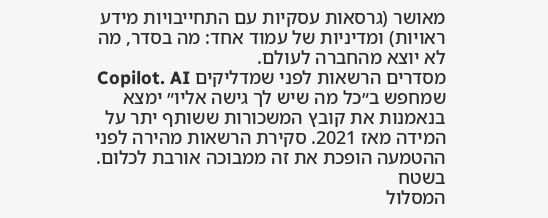מאושר (גרסאות עסקיות עם התחייבויות מידע ראויות) ומדיניות של עמוד אחד: מה בסדר, מה לא יוצא מהחברה לעולם.
מסדרים הרשאות לפני שמדליקים Copilot. AI שמחפש ב״כל מה שיש לך גישה אליו״ ימצא בנאמנות את קובץ המשכורות ששותף יתר על המידה מאז 2021. סקירת הרשאות מהירה לפני ההטמעה הופכת את זה ממבוכה אורבת לכלום.
בשטח
המסלול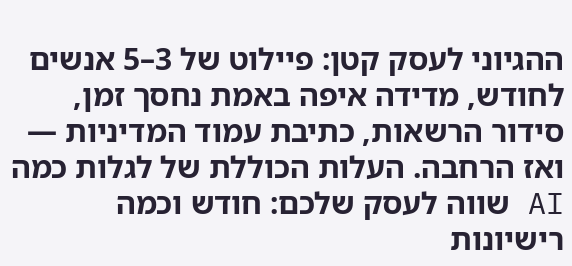ההגיוני לעסק קטן: פיילוט של 3–5 אנשים לחודש, מדידה איפה באמת נחסך זמן, סידור הרשאות, כתיבת עמוד המדיניות — ואז הרחבה. העלות הכוללת של לגלות כמה AI שווה לעסק שלכם: חודש וכמה רישיונות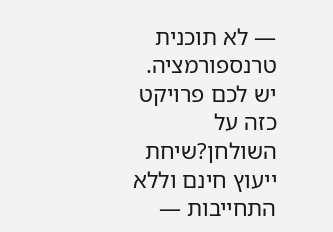— לא תוכנית טרנספורמציה.
יש לכם פרויקט כזה על השולחן?שיחת ייעוץ חינם וללא התחייבות —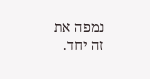נמפה את זה יחד.